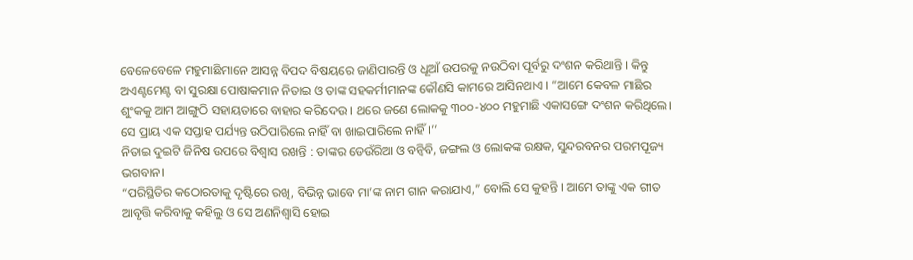ବେଳେବେଳେ ମହୁମାଛିମାନେ ଆସନ୍ନ ବିପଦ ବିଷୟରେ ଜାଣିପାରନ୍ତି ଓ ଧୂଆଁ ଉପରକୁ ନଉଠିବା ପୂର୍ବରୁ ଦଂଶନ କରିଥାନ୍ତି । କିନ୍ତୁ ଅଏଣ୍ଟମେଣ୍ଟ ବା ସୁରକ୍ଷା ପୋଷାକମାନ ନିତାଇ ଓ ତାଙ୍କ ସହକର୍ମୀମାନଙ୍କ କୌଣସି କାମରେ ଆସିନଥାଏ । “ଆମେ କେବଳ ମାଛିର ଶୁଂକକୁ ଆମ ଆଙ୍ଗୁଠି ସହାୟତାରେ ବାହାର କରିଦେଉ । ଥରେ ଜଣେ ଲୋକକୁ ୩୦୦-୪୦୦ ମହୁମାଛି ଏକାସଙ୍ଗେ ଦଂଶନ କରିଥିଲେ। ସେ ପ୍ରାୟ ଏକ ସପ୍ତାହ ପର୍ଯ୍ୟନ୍ତ ଉଠିପାରିଲେ ନାହିଁ ବା ଖାଇପାରିଲେ ନାହିଁ ।’’
ନିତାଇ ଦୁଇଟି ଜିନିଷ ଉପରେ ବିଶ୍ୱାସ ରଖନ୍ତି : ତାଙ୍କର ଡେଉଁରିଆ ଓ ବନ୍ବିବି, ଜଙ୍ଗଲ ଓ ଲୋକଙ୍କ ରକ୍ଷକ, ସୁନ୍ଦରବନର ପରମପୂଜ୍ୟ ଭଗବାନ।
“ପରିସ୍ଥିତିର କଠୋରତାକୁ ଦୃଷ୍ଟିରେ ରଖି, ବିଭିନ୍ନ ଭାବେ ମା’ଙ୍କ ନାମ ଗାନ କରାଯାଏ,” ବୋଲି ସେ କୁହନ୍ତି । ଆମେ ତାଙ୍କୁ ଏକ ଗୀତ ଆବୃତ୍ତି କରିବାକୁ କହିଲୁ ଓ ସେ ଅଣନିଶ୍ୱାସି ହୋଇ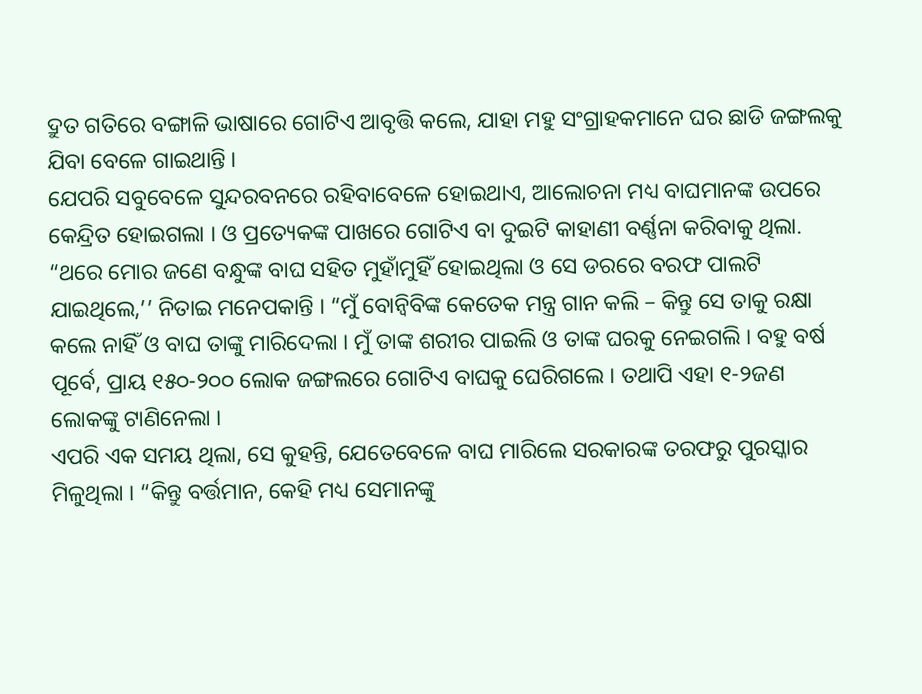ଦ୍ରୁତ ଗତିରେ ବଙ୍ଗାଳି ଭାଷାରେ ଗୋଟିଏ ଆବୃତ୍ତି କଲେ, ଯାହା ମହୁ ସଂଗ୍ରାହକମାନେ ଘର ଛାଡି ଜଙ୍ଗଲକୁ ଯିବା ବେଳେ ଗାଇଥାନ୍ତି ।
ଯେପରି ସବୁବେଳେ ସୁନ୍ଦରବନରେ ରହିବାବେଳେ ହୋଇଥାଏ, ଆଲୋଚନା ମଧ୍ୟ ବାଘମାନଙ୍କ ଉପରେ କେନ୍ଦ୍ରିତ ହୋଇଗଲା । ଓ ପ୍ରତ୍ୟେକଙ୍କ ପାଖରେ ଗୋଟିଏ ବା ଦୁଇଟି କାହାଣୀ ବର୍ଣ୍ଣନା କରିବାକୁ ଥିଲା. “ଥରେ ମୋର ଜଣେ ବନ୍ଧୁଙ୍କ ବାଘ ସହିତ ମୁହାଁମୁହିଁ ହୋଇଥିଲା ଓ ସେ ଡରରେ ବରଫ ପାଲଟି ଯାଇଥିଲେ,’’ ନିତାଇ ମନେପକାନ୍ତି । “ମୁଁ ବୋନ୍ବିବିଙ୍କ କେତେକ ମନ୍ତ୍ର ଗାନ କଲି – କିନ୍ତୁ ସେ ତାକୁ ରକ୍ଷା କଲେ ନାହିଁ ଓ ବାଘ ତାଙ୍କୁ ମାରିଦେଲା । ମୁଁ ତାଙ୍କ ଶରୀର ପାଇଲି ଓ ତାଙ୍କ ଘରକୁ ନେଇଗଲି । ବହୁ ବର୍ଷ ପୂର୍ବେ, ପ୍ରାୟ ୧୫୦-୨୦୦ ଲୋକ ଜଙ୍ଗଲରେ ଗୋଟିଏ ବାଘକୁ ଘେରିଗଲେ । ତଥାପି ଏହା ୧-୨ଜଣ ଲୋକଙ୍କୁ ଟାଣିନେଲା ।
ଏପରି ଏକ ସମୟ ଥିଲା, ସେ କୁହନ୍ତି, ଯେତେବେଳେ ବାଘ ମାରିଲେ ସରକାରଙ୍କ ତରଫରୁ ପୁରସ୍କାର ମିଳୁଥିଲା । “କିନ୍ତୁ ବର୍ତ୍ତମାନ, କେହି ମଧ୍ୟ ସେମାନଙ୍କୁ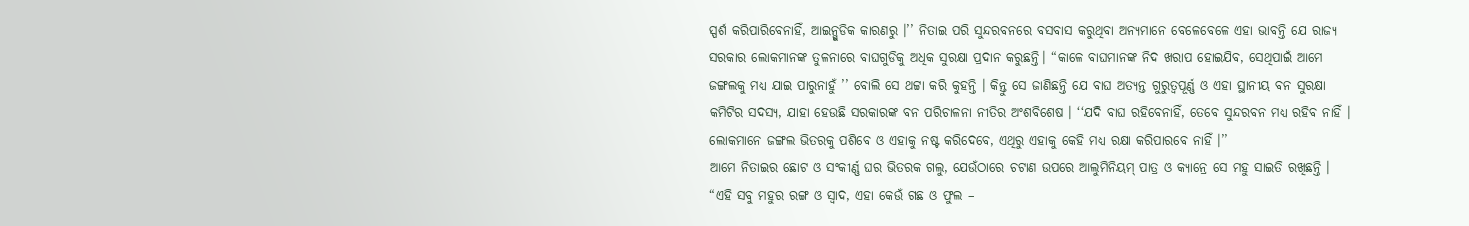ସ୍ପର୍ଶ କରିପାରିବେନାହିଁ, ଆଇନ୍ଗୁଡିକ କାରଣରୁ ।’’ ନିତାଇ ପରି ସୁନ୍ଦରବନରେ ବସବାସ କରୁଥିବା ଅନ୍ୟମାନେ ବେଳେବେଳେ ଏହା ଭାବନ୍ତି ଯେ ରାଜ୍ୟ ସରକାର ଲୋକମାନଙ୍କ ତୁଳନାରେ ବାଘଗୁଡିକୁ ଅଧିକ ସୁରକ୍ଷା ପ୍ରଦାନ କରୁଛନ୍ତି। “କାଳେ ବାଘମାନଙ୍କ ନିଦ ଖରାପ ହୋଇଯିବ, ସେଥିପାଇଁ ଆମେ ଜଙ୍ଗଲକୁ ମଧ୍ୟ ଯାଇ ପାରୁନାହୁଁ ’’ ବୋଲି ସେ ଥଟ୍ଟା କରି କୁହନ୍ତି । କିନ୍ତୁ ସେ ଜାଣିଛନ୍ତି ଯେ ବାଘ ଅତ୍ୟନ୍ତ ଗୁରୁତ୍ୱପୂର୍ଣ୍ଣ ଓ ଏହା ସ୍ଥାନୀୟ ବନ ସୁରକ୍ଷା କମିଟିର ସଦସ୍ୟ, ଯାହା ହେଉଛି ସରକାରଙ୍କ ବନ ପରିଚାଳନା ନୀତିର ଅଂଶବିଶେଷ । ‘‘ଯଦି ବାଘ ରହିବେନାହିଁ, ତେବେ ସୁନ୍ଦରବନ ମଧ୍ୟ ରହିବ ନାହିଁ । ଲୋକମାନେ ଜଙ୍ଗଲ ଭିତରକୁ ପଶିବେ ଓ ଏହାକୁ ନଷ୍ଟ କରିଦେବେ, ଏଥିରୁ ଏହାକୁ କେହି ମଧ୍ୟ ରକ୍ଷା କରିପାରବେ ନାହିଁ ।’’
ଆମେ ନିତାଇର ଛୋଟ ଓ ସଂକୀର୍ଣ୍ଣ ଘର ଭିତରକ ଗଲୁ, ଯେଉଁଠାରେ ଚଟାଣ ଉପରେ ଆଲୁମିନିୟମ୍ ପାତ୍ର ଓ କ୍ୟାନ୍ରେ ସେ ମହୁ ସାଇତି ରଖିଛନ୍ତି । “ଏହି ସବୁ ମହୁର ରଙ୍ଗ ଓ ସ୍ୱାଦ, ଏହା କେଉଁ ଗଛ ଓ ଫୁଲ –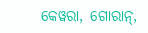କେୱରା, ଗୋରାନ୍,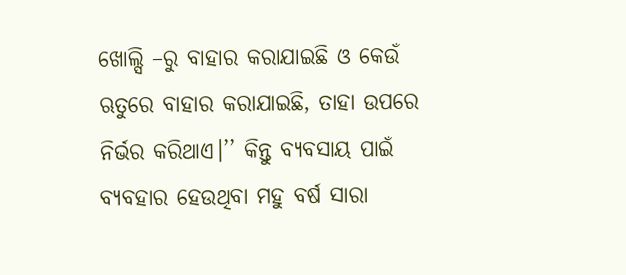ଖୋଲ୍ସି –ରୁ ବାହାର କରାଯାଇଛି ଓ କେଉଁ ଋତୁରେ ବାହାର କରାଯାଇଛି, ତାହା ଉପରେ ନିର୍ଭର କରିଥାଏ।’’ କିନ୍ତୁ ବ୍ୟବସାୟ ପାଇଁ ବ୍ୟବହାର ହେଉଥିବା ମହୁ ବର୍ଷ ସାରା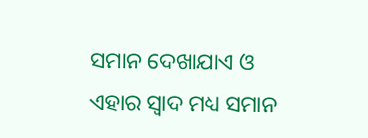ସମାନ ଦେଖାଯାଏ ଓ ଏହାର ସ୍ୱାଦ ମଧ୍ୟ ସମାନ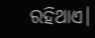ରହିଥାଏ।